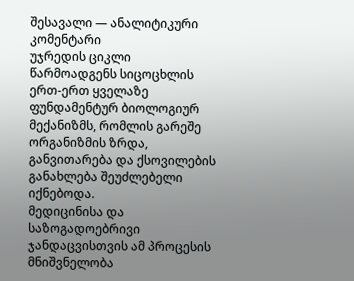შესავალი — ანალიტიკური კომენტარი
უჯრედის ციკლი წარმოადგენს სიცოცხლის ერთ-ერთ ყველაზე ფუნდამენტურ ბიოლოგიურ მექანიზმს, რომლის გარეშე ორგანიზმის ზრდა, განვითარება და ქსოვილების განახლება შეუძლებელი იქნებოდა.
მედიცინისა და საზოგადოებრივი ჯანდაცვისთვის ამ პროცესის მნიშვნელობა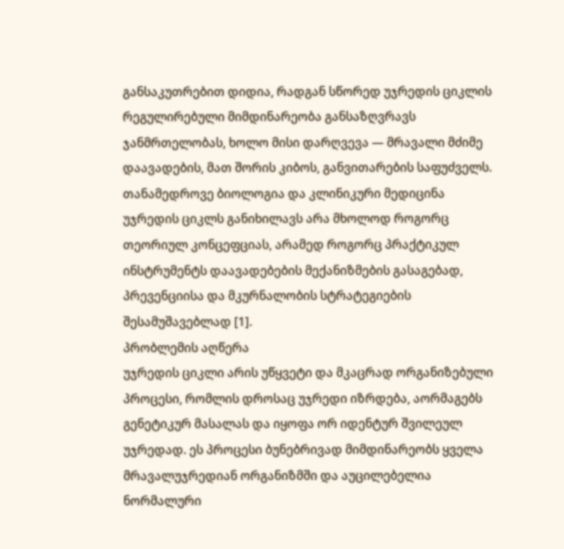განსაკუთრებით დიდია, რადგან სწორედ უჯრედის ციკლის რეგულირებული მიმდინარეობა განსაზღვრავს ჯანმრთელობას, ხოლო მისი დარღვევა — მრავალი მძიმე დაავადების, მათ შორის კიბოს, განვითარების საფუძველს. თანამედროვე ბიოლოგია და კლინიკური მედიცინა უჯრედის ციკლს განიხილავს არა მხოლოდ როგორც თეორიულ კონცეფციას, არამედ როგორც პრაქტიკულ ინსტრუმენტს დაავადებების მექანიზმების გასაგებად, პრევენციისა და მკურნალობის სტრატეგიების შესამუშავებლად [1].
პრობლემის აღწერა
უჯრედის ციკლი არის უწყვეტი და მკაცრად ორგანიზებული პროცესი, რომლის დროსაც უჯრედი იზრდება, აორმაგებს გენეტიკურ მასალას და იყოფა ორ იდენტურ შვილეულ უჯრედად. ეს პროცესი ბუნებრივად მიმდინარეობს ყველა მრავალუჯრედიან ორგანიზმში და აუცილებელია ნორმალური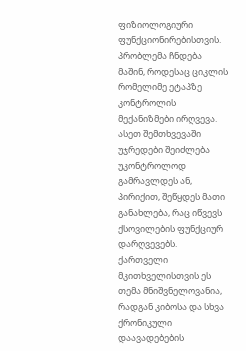ფიზიოლოგიური ფუნქციონირებისთვის. პრობლემა ჩნდება მაშინ, როდესაც ციკლის რომელიმე ეტაპზე კონტროლის მექანიზმები ირღვევა. ასეთ შემთხვევაში უჯრედები შეიძლება უკონტროლოდ გამრავლდეს ან, პირიქით, შეწყდეს მათი განახლება, რაც იწვევს ქსოვილების ფუნქციურ დარღვევებს.
ქართველი მკითხველისთვის ეს თემა მნიშვნელოვანია, რადგან კიბოსა და სხვა ქრონიკული დაავადებების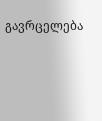გავრცელება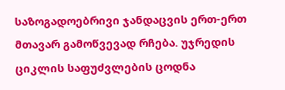საზოგადოებრივი ჯანდაცვის ერთ-ერთ მთავარ გამოწვევად რჩება. უჯრედის ციკლის საფუძვლების ცოდნა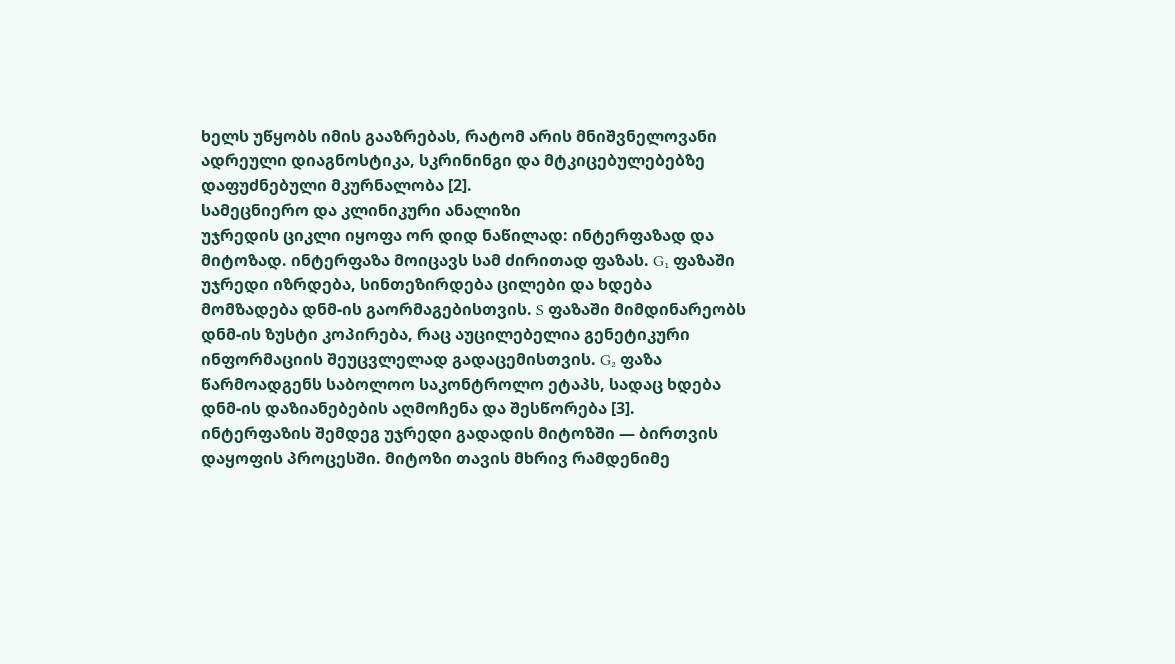ხელს უწყობს იმის გააზრებას, რატომ არის მნიშვნელოვანი ადრეული დიაგნოსტიკა, სკრინინგი და მტკიცებულებებზე დაფუძნებული მკურნალობა [2].
სამეცნიერო და კლინიკური ანალიზი
უჯრედის ციკლი იყოფა ორ დიდ ნაწილად: ინტერფაზად და მიტოზად. ინტერფაზა მოიცავს სამ ძირითად ფაზას. G₁ ფაზაში უჯრედი იზრდება, სინთეზირდება ცილები და ხდება მომზადება დნმ-ის გაორმაგებისთვის. S ფაზაში მიმდინარეობს დნმ-ის ზუსტი კოპირება, რაც აუცილებელია გენეტიკური ინფორმაციის შეუცვლელად გადაცემისთვის. G₂ ფაზა წარმოადგენს საბოლოო საკონტროლო ეტაპს, სადაც ხდება დნმ-ის დაზიანებების აღმოჩენა და შესწორება [3].
ინტერფაზის შემდეგ უჯრედი გადადის მიტოზში — ბირთვის დაყოფის პროცესში. მიტოზი თავის მხრივ რამდენიმე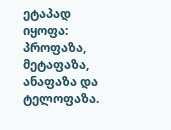ეტაპად იყოფა: პროფაზა, მეტაფაზა, ანაფაზა და ტელოფაზა.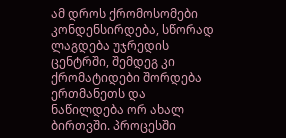ამ დროს ქრომოსომები კონდენსირდება, სწორად ლაგდება უჯრედის ცენტრში, შემდეგ კი ქრომატიდები შორდება ერთმანეთს და ნაწილდება ორ ახალ ბირთვში. პროცესში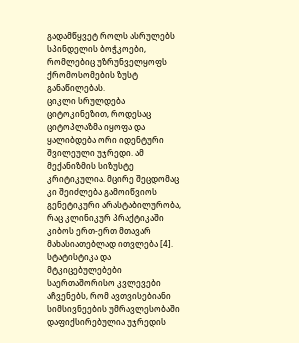გადამწყვეტ როლს ასრულებს სპინდელის ბოჭკოები, რომლებიც უზრუნველყოფს ქრომოსომების ზუსტ განაწილებას.
ციკლი სრულდება ციტოკინეზით, როდესაც ციტოპლაზმა იყოფა და ყალიბდება ორი იდენტური შვილეული უჯრედი. ამ მექანიზმის სიზუსტე კრიტიკულია. მცირე შეცდომაც კი შეიძლება გამოიწვიოს გენეტიკური არასტაბილურობა, რაც კლინიკურ პრაქტიკაში კიბოს ერთ-ერთ მთავარ მახასიათებლად ითვლება [4].
სტატისტიკა და მტკიცებულებები
საერთაშორისო კვლევები აჩვენებს, რომ ავთვისებიანი სიმსივნეების უმრავლესობაში დაფიქსირებულია უჯრედის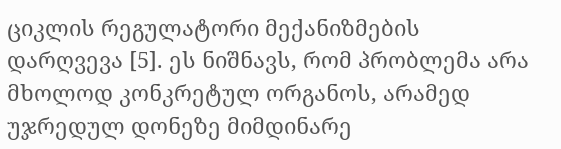ციკლის რეგულატორი მექანიზმების დარღვევა [5]. ეს ნიშნავს, რომ პრობლემა არა მხოლოდ კონკრეტულ ორგანოს, არამედ უჯრედულ დონეზე მიმდინარე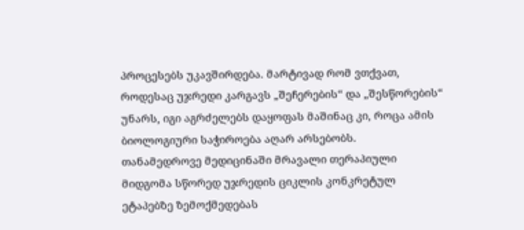პროცესებს უკავშირდება. მარტივად რომ ვთქვათ, როდესაც უჯრედი კარგავს „შეჩერების“ და „შესწორების“ უნარს, იგი აგრძელებს დაყოფას მაშინაც კი, როცა ამის ბიოლოგიური საჭიროება აღარ არსებობს.
თანამედროვე მედიცინაში მრავალი თერაპიული მიდგომა სწორედ უჯრედის ციკლის კონკრეტულ ეტაპებზე ზემოქმედებას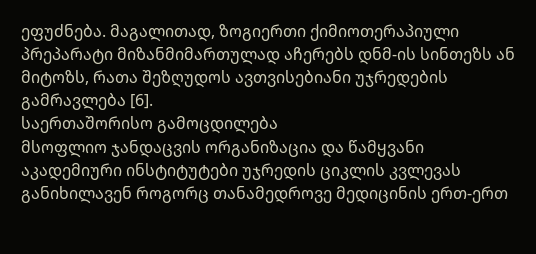ეფუძნება. მაგალითად, ზოგიერთი ქიმიოთერაპიული პრეპარატი მიზანმიმართულად აჩერებს დნმ-ის სინთეზს ან მიტოზს, რათა შეზღუდოს ავთვისებიანი უჯრედების გამრავლება [6].
საერთაშორისო გამოცდილება
მსოფლიო ჯანდაცვის ორგანიზაცია და წამყვანი აკადემიური ინსტიტუტები უჯრედის ციკლის კვლევას განიხილავენ როგორც თანამედროვე მედიცინის ერთ-ერთ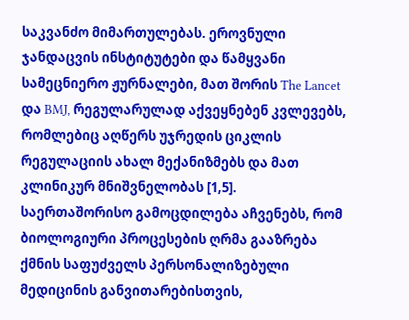საკვანძო მიმართულებას. ეროვნული ჯანდაცვის ინსტიტუტები და წამყვანი სამეცნიერო ჟურნალები, მათ შორის The Lancet და BMJ, რეგულარულად აქვეყნებენ კვლევებს, რომლებიც აღწერს უჯრედის ციკლის რეგულაციის ახალ მექანიზმებს და მათ კლინიკურ მნიშვნელობას [1,5].
საერთაშორისო გამოცდილება აჩვენებს, რომ ბიოლოგიური პროცესების ღრმა გააზრება ქმნის საფუძველს პერსონალიზებული მედიცინის განვითარებისთვის,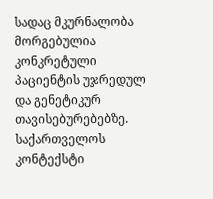სადაც მკურნალობა მორგებულია კონკრეტული პაციენტის უჯრედულ და გენეტიკურ თავისებურებებზე.
საქართველოს კონტექსტი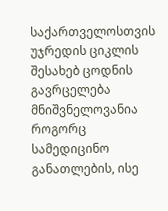საქართველოსთვის უჯრედის ციკლის შესახებ ცოდნის გავრცელება მნიშვნელოვანია როგორც სამედიცინო განათლების, ისე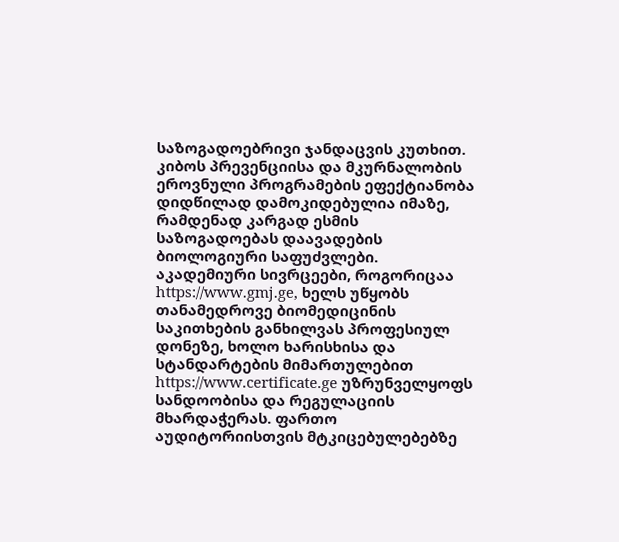საზოგადოებრივი ჯანდაცვის კუთხით. კიბოს პრევენციისა და მკურნალობის ეროვნული პროგრამების ეფექტიანობა დიდწილად დამოკიდებულია იმაზე, რამდენად კარგად ესმის საზოგადოებას დაავადების ბიოლოგიური საფუძვლები.
აკადემიური სივრცეები, როგორიცაა https://www.gmj.ge, ხელს უწყობს თანამედროვე ბიომედიცინის საკითხების განხილვას პროფესიულ დონეზე, ხოლო ხარისხისა და სტანდარტების მიმართულებით https://www.certificate.ge უზრუნველყოფს სანდოობისა და რეგულაციის მხარდაჭერას. ფართო აუდიტორიისთვის მტკიცებულებებზე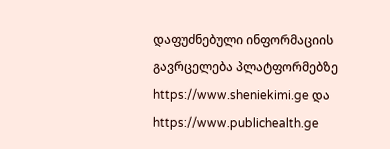დაფუძნებული ინფორმაციის გავრცელება პლატფორმებზე https://www.sheniekimi.ge და https://www.publichealth.ge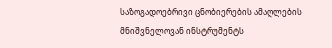საზოგადოებრივი ცნობიერების ამაღლების მნიშვნელოვან ინსტრუმენტს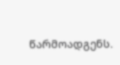წარმოადგენს.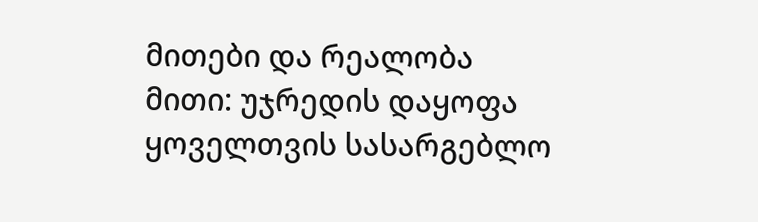მითები და რეალობა
მითი: უჯრედის დაყოფა ყოველთვის სასარგებლო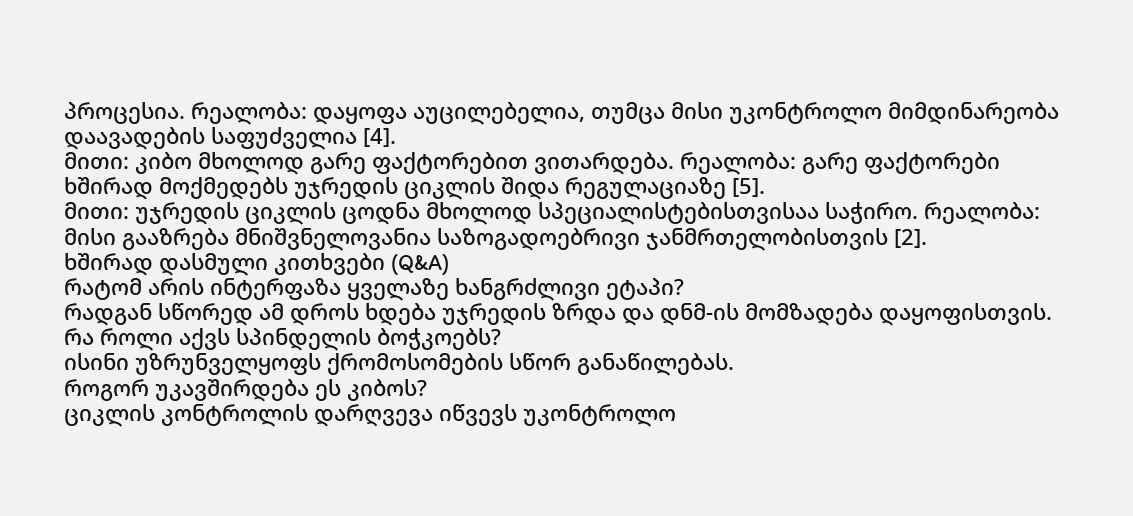პროცესია. რეალობა: დაყოფა აუცილებელია, თუმცა მისი უკონტროლო მიმდინარეობა დაავადების საფუძველია [4].
მითი: კიბო მხოლოდ გარე ფაქტორებით ვითარდება. რეალობა: გარე ფაქტორები ხშირად მოქმედებს უჯრედის ციკლის შიდა რეგულაციაზე [5].
მითი: უჯრედის ციკლის ცოდნა მხოლოდ სპეციალისტებისთვისაა საჭირო. რეალობა: მისი გააზრება მნიშვნელოვანია საზოგადოებრივი ჯანმრთელობისთვის [2].
ხშირად დასმული კითხვები (Q&A)
რატომ არის ინტერფაზა ყველაზე ხანგრძლივი ეტაპი?
რადგან სწორედ ამ დროს ხდება უჯრედის ზრდა და დნმ-ის მომზადება დაყოფისთვის.
რა როლი აქვს სპინდელის ბოჭკოებს?
ისინი უზრუნველყოფს ქრომოსომების სწორ განაწილებას.
როგორ უკავშირდება ეს კიბოს?
ციკლის კონტროლის დარღვევა იწვევს უკონტროლო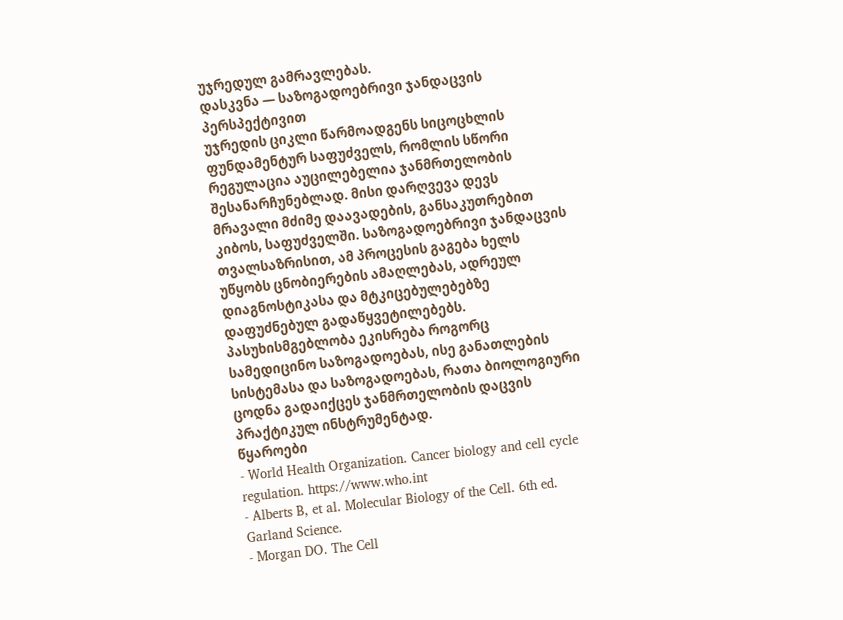უჯრედულ გამრავლებას.
დასკვნა — საზოგადოებრივი ჯანდაცვის პერსპექტივით
უჯრედის ციკლი წარმოადგენს სიცოცხლის ფუნდამენტურ საფუძველს, რომლის სწორი რეგულაცია აუცილებელია ჯანმრთელობის შესანარჩუნებლად. მისი დარღვევა დევს მრავალი მძიმე დაავადების, განსაკუთრებით კიბოს, საფუძველში. საზოგადოებრივი ჯანდაცვის თვალსაზრისით, ამ პროცესის გაგება ხელს უწყობს ცნობიერების ამაღლებას, ადრეულ დიაგნოსტიკასა და მტკიცებულებებზე დაფუძნებულ გადაწყვეტილებებს. პასუხისმგებლობა ეკისრება როგორც სამედიცინო საზოგადოებას, ისე განათლების სისტემასა და საზოგადოებას, რათა ბიოლოგიური ცოდნა გადაიქცეს ჯანმრთელობის დაცვის პრაქტიკულ ინსტრუმენტად.
წყაროები
- World Health Organization. Cancer biology and cell cycle regulation. https://www.who.int
- Alberts B, et al. Molecular Biology of the Cell. 6th ed. Garland Science.
- Morgan DO. The Cell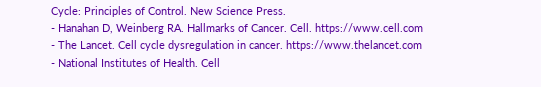Cycle: Principles of Control. New Science Press.
- Hanahan D, Weinberg RA. Hallmarks of Cancer. Cell. https://www.cell.com
- The Lancet. Cell cycle dysregulation in cancer. https://www.thelancet.com
- National Institutes of Health. Cell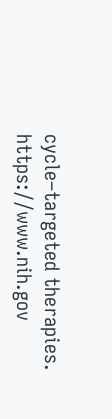cycle–targeted therapies. https://www.nih.gov